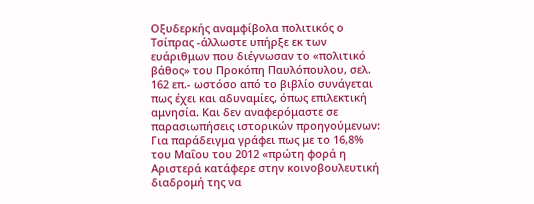Οξυδερκής αναμφίβολα πολιτικός ο Τσίπρας -άλλωστε υπήρξε εκ των ευάριθμων που διέγνωσαν το «πολιτικό βάθος» του Προκόπη Παυλόπουλου, σελ. 162 επ.- ωστόσο από το βιβλίο συνάγεται πως έχει και αδυναμίες, όπως επιλεκτική αμνησία. Και δεν αναφερόμαστε σε παρασιωπήσεις ιστορικών προηγούμενων: Για παράδειγμα γράφει πως με το 16,8% του Μαΐου του 2012 «πρώτη φορά η Αριστερά κατάφερε στην κοινοβουλευτική διαδρομή της να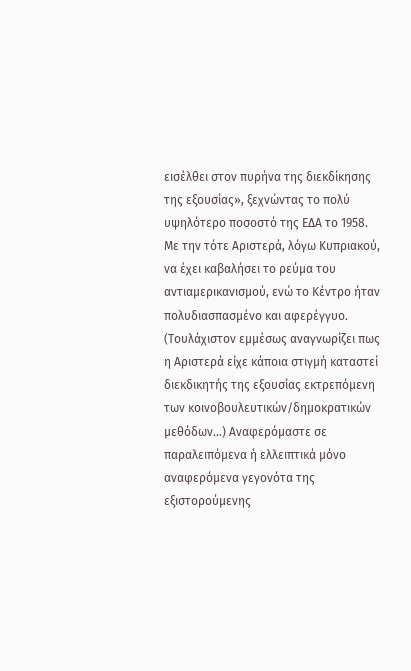εισέλθει στον πυρήνα της διεκδίκησης της εξουσίας», ξεχνώντας το πολύ υψηλότερο ποσοστό της ΕΔΑ το 1958.
Με την τότε Αριστερά, λόγω Κυπριακού, να έχει καβαλήσει το ρεύμα του αντιαμερικανισμού, ενώ το Κέντρο ήταν πολυδιασπασμένο και αφερέγγυο. (Τουλάχιστον εμμέσως αναγνωρίζει πως η Αριστερά είχε κάποια στιγμή καταστεί διεκδικητής της εξουσίας εκτρεπόμενη των κοινοβουλευτικών/δημοκρατικών μεθόδων…) Αναφερόμαστε σε παραλειπόμενα ή ελλειπτικά μόνο αναφερόμενα γεγονότα της εξιστορούμενης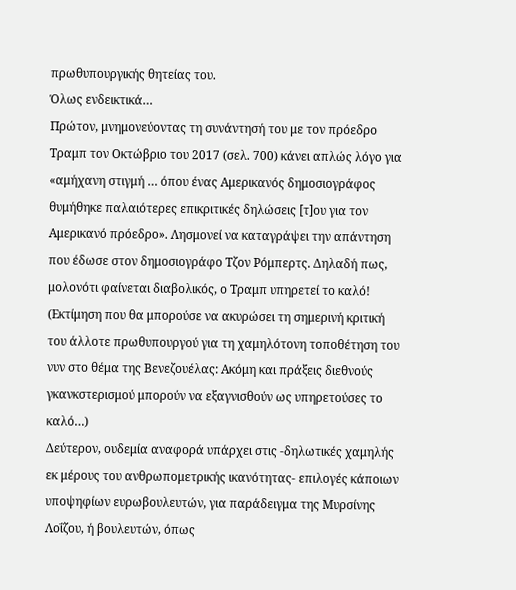πρωθυπουργικής θητείας του.
Όλως ενδεικτικά…
Πρώτον, μνημονεύοντας τη συνάντησή του με τον πρόεδρο Τραμπ τον Οκτώβριο του 2017 (σελ. 700) κάνει απλώς λόγο για «αμήχανη στιγμή … όπου ένας Αμερικανός δημοσιογράφος θυμήθηκε παλαιότερες επικριτικές δηλώσεις [τ]ου για τον Αμερικανό πρόεδρο». Λησμονεί να καταγράψει την απάντηση που έδωσε στον δημοσιογράφο Τζον Ρόμπερτς. Δηλαδή πως, μολονότι φαίνεται διαβολικός, ο Τραμπ υπηρετεί το καλό! (Εκτίμηση που θα μπορούσε να ακυρώσει τη σημερινή κριτική του άλλοτε πρωθυπουργού για τη χαμηλότονη τοποθέτηση του νυν στο θέμα της Βενεζουέλας: Ακόμη και πράξεις διεθνούς γκανκστερισμού μπορούν να εξαγνισθούν ως υπηρετούσες το καλό…)
Δεύτερον, ουδεμία αναφορά υπάρχει στις -δηλωτικές χαμηλής εκ μέρους του ανθρωπομετρικής ικανότητας- επιλογές κάποιων υποψηφίων ευρωβουλευτών, για παράδειγμα της Μυρσίνης Λοΐζου, ή βουλευτών, όπως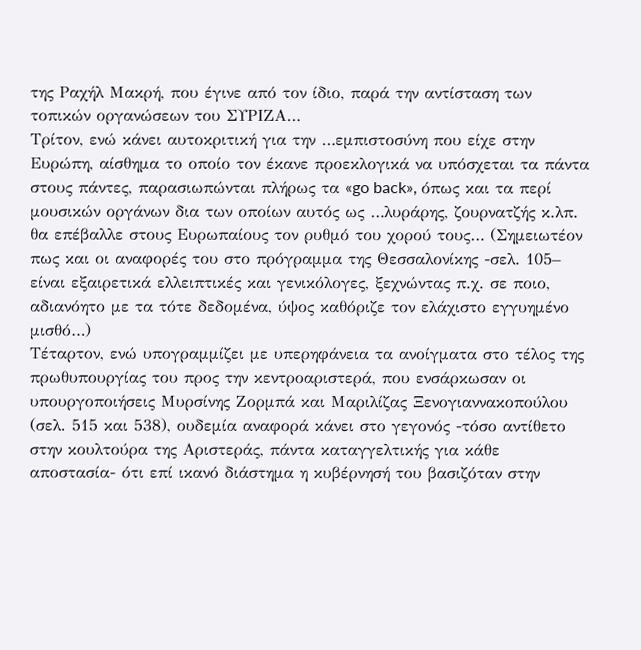της Ραχήλ Μακρή, που έγινε από τον ίδιο, παρά την αντίσταση των τοπικών οργανώσεων του ΣΥΡΙΖΑ…
Τρίτον, ενώ κάνει αυτοκριτική για την …εμπιστοσύνη που είχε στην Ευρώπη, αίσθημα το οποίο τον έκανε προεκλογικά να υπόσχεται τα πάντα στους πάντες, παρασιωπώνται πλήρως τα «go back», όπως και τα περί μουσικών οργάνων δια των οποίων αυτός ως …λυράρης, ζουρνατζής κ.λπ. θα επέβαλλε στους Ευρωπαίους τον ρυθμό του χορού τους… (Σημειωτέον πως και οι αναφορές του στο πρόγραμμα της Θεσσαλονίκης -σελ. 105– είναι εξαιρετικά ελλειπτικές και γενικόλογες, ξεχνώντας π.χ. σε ποιο, αδιανόητο με τα τότε δεδομένα, ύψος καθόριζε τον ελάχιστο εγγυημένο μισθό…)
Τέταρτον, ενώ υπογραμμίζει με υπερηφάνεια τα ανοίγματα στο τέλος της πρωθυπουργίας του προς την κεντροαριστερά, που ενσάρκωσαν οι υπουργοποιήσεις Μυρσίνης Ζορμπά και Μαριλίζας Ξενογιαννακοπούλου (σελ. 515 και 538), ουδεμία αναφορά κάνει στο γεγονός -τόσο αντίθετο στην κουλτούρα της Αριστεράς, πάντα καταγγελτικής για κάθε αποστασία- ότι επί ικανό διάστημα η κυβέρνησή του βασιζόταν στην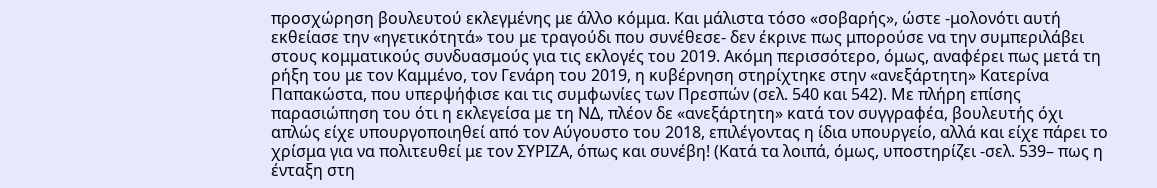προσχώρηση βουλευτού εκλεγμένης με άλλο κόμμα. Και μάλιστα τόσο «σοβαρής», ώστε -μολονότι αυτή εκθείασε την «ηγετικότητά» του με τραγούδι που συνέθεσε- δεν έκρινε πως μπορούσε να την συμπεριλάβει στους κομματικούς συνδυασμούς για τις εκλογές του 2019. Ακόμη περισσότερο, όμως, αναφέρει πως μετά τη ρήξη του με τον Καμμένο, τον Γενάρη του 2019, η κυβέρνηση στηρίχτηκε στην «ανεξάρτητη» Κατερίνα Παπακώστα, που υπερψήφισε και τις συμφωνίες των Πρεσπών (σελ. 540 και 542). Με πλήρη επίσης παρασιώπηση του ότι η εκλεγείσα με τη ΝΔ, πλέον δε «ανεξάρτητη» κατά τον συγγραφέα, βουλευτής όχι απλώς είχε υπουργοποιηθεί από τον Αύγουστο του 2018, επιλέγοντας η ίδια υπουργείο, αλλά και είχε πάρει το χρίσμα για να πολιτευθεί με τον ΣΥΡΙΖΑ, όπως και συνέβη! (Κατά τα λοιπά, όμως, υποστηρίζει -σελ. 539– πως η ένταξη στη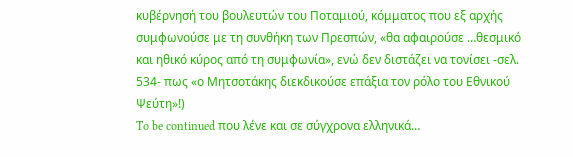κυβέρνησή του βουλευτών του Ποταμιού, κόμματος που εξ αρχής συμφωνούσε με τη συνθήκη των Πρεσπών, «θα αφαιρούσε …θεσμικό και ηθικό κύρος από τη συμφωνία», ενώ δεν διστάζει να τονίσει -σελ. 534- πως «ο Μητσοτάκης διεκδικούσε επάξια τον ρόλο του Εθνικού Ψεύτη»!)
To be continued που λένε και σε σύγχρονα ελληνικά…